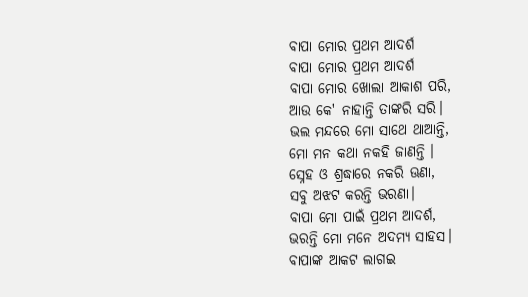ବାପା ମୋର ପ୍ରଥମ ଆଦର୍ଶ
ବାପା ମୋର ପ୍ରଥମ ଆଦର୍ଶ
ବାପା ମୋର ଖୋଲା ଆକାଶ ପରି,
ଆଉ କେ' ନାହାନ୍ତି ତାଙ୍କରି ସରି।
ଭଲ ମନ୍ଦରେ ମୋ ସାଥେ ଥାଆନ୍ତି,
ମୋ ମନ କଥା ନକହି ଜାଣନ୍ତି ।
ସ୍ନେହ ଓ ଶ୍ରଦ୍ଧାରେ ନକରି ଊଣା,
ସବୁ ଅଝଟ କରନ୍ତି ଭରଣା।
ବାପା ମୋ ପାଇଁ ପ୍ରଥମ ଆଦର୍ଶ,
ଭରନ୍ତି ମୋ ମନେ ଅଦମ୍ଯ ସାହସ।
ବାପାଙ୍କ ଆକଟ ଲାଗଇ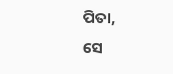ପିତା,
ସେ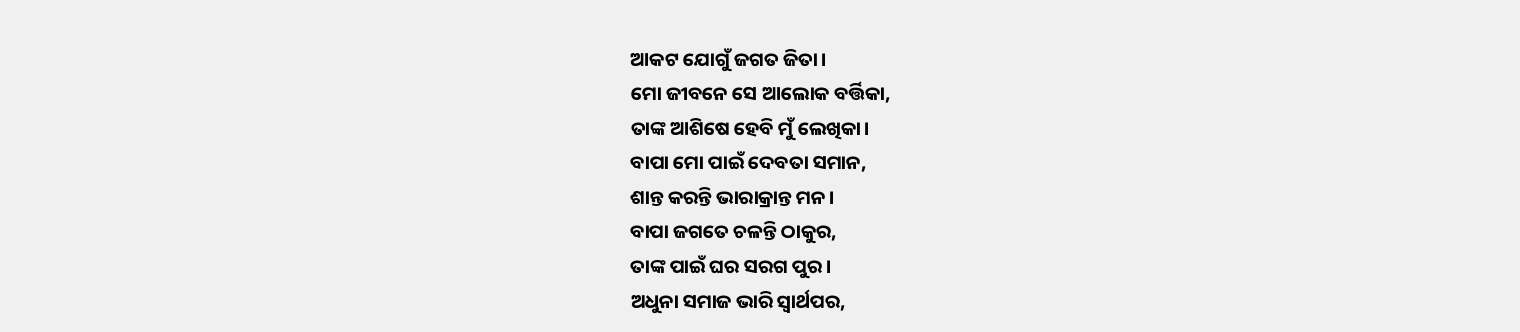ଆକଟ ଯୋଗୁଁ ଜଗତ ଜିତା।
ମୋ ଜୀବନେ ସେ ଆଲୋକ ବର୍ତ୍ତିକା,
ତାଙ୍କ ଆଶିଷେ ହେବି ମୁଁ ଲେଖିକା।
ବାପା ମୋ ପାଇଁ ଦେବତା ସମାନ,
ଶାନ୍ତ କରନ୍ତି ଭାରାକ୍ରାନ୍ତ ମନ।
ବାପା ଜଗତେ ଚଳନ୍ତି ଠାକୁର,
ତାଙ୍କ ପାଇଁ ଘର ସରଗ ପୁର।
ଅଧୁନା ସମାଜ ଭାରି ସ୍ବାର୍ଥପର,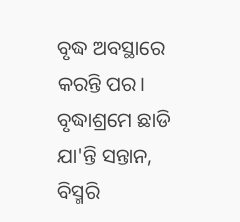ବୃଦ୍ଧ ଅବସ୍ଥାରେ କରନ୍ତି ପର।
ବୃଦ୍ଧାଶ୍ରମେ ଛାଡି ଯା'ନ୍ତି ସନ୍ତାନ,
ବିସ୍ମରି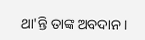ଥା'ନ୍ତି ତାଙ୍କ ଅବଦାନ ।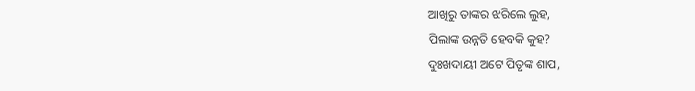ଆଖିରୁ ତାଙ୍କର ଝରିଲେ ଲୁହ,
ପିଲାଙ୍କ ଉନ୍ନତି ହେବକି କୁହ?
ଦୁଃଖଦାୟୀ ଅଟେ ପିତୃଙ୍କ ଶାପ,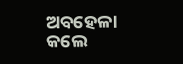ଅବହେଳା କଲେ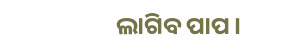ଲାଗିବ ପାପ।